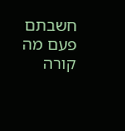חשבתם פעם מה קורה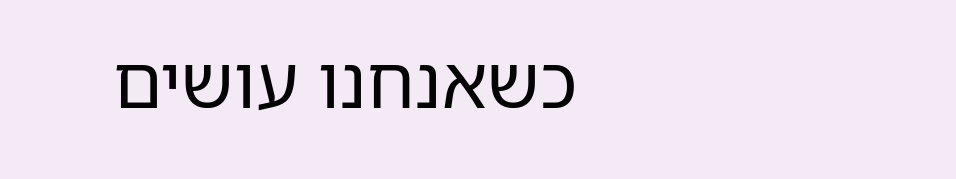כשאנחנו עושים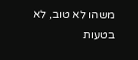משהו לא טוב, לא בטעות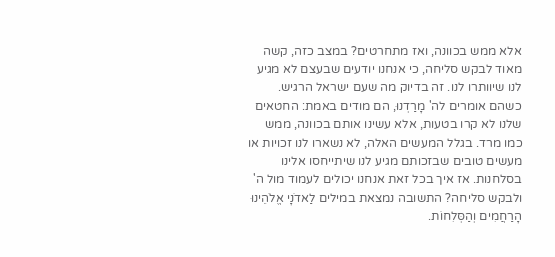אלא ממש בכוונה, ואז מתחרטים? במצב כזה, קשה מאוד לבקש סליחה, כי אנחנו יודעים שבעצם לא מגיע לנו שיוותרו לנו. זה בדיוק מה שעם ישראל הרגיש. כשהם אומרים לה' מָרַדְנוּ, הם מודים באמת: החטאים שלנו לא קרו בטעות, אלא עשינו אותם בכוונה, ממש כמו מרד. בגלל המעשים האלה, לא נשארו לנו זכויות או מעשים טובים שבזכותם מגיע לנו שיתייחסו אלינו בסלחנות. אז איך בכל זאת אנחנו יכולים לעמוד מול ה' ולבקש סליחה? התשובה נמצאת במילים לַאדֹנָי אֱלֹהֵינוּ הָרַחֲמִים וְהַסְּלִחוֹת.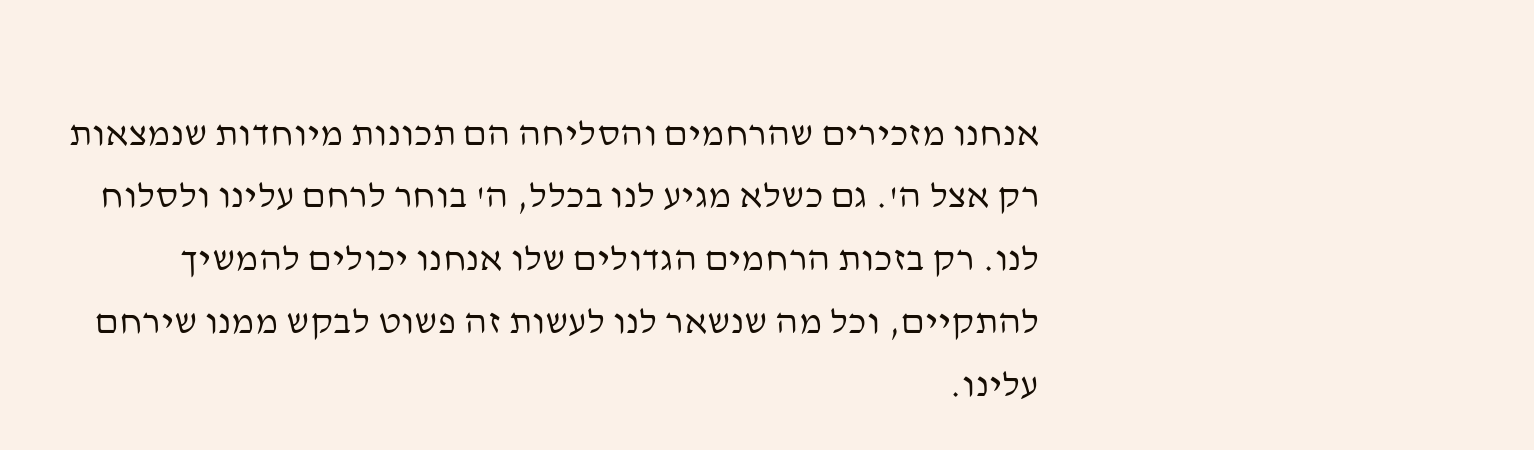אנחנו מזכירים שהרחמים והסליחה הם תכונות מיוחדות שנמצאות רק אצל ה'. גם כשלא מגיע לנו בכלל, ה' בוחר לרחם עלינו ולסלוח לנו. רק בזכות הרחמים הגדולים שלו אנחנו יכולים להמשיך להתקיים, וכל מה שנשאר לנו לעשות זה פשוט לבקש ממנו שירחם עלינו.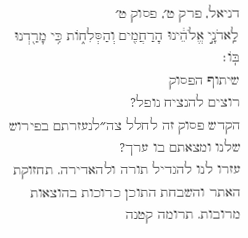דניאל, פרק ט׳, פסוק ט׳
לַֽאדֹנָ֣י אֱלֹהֵ֔ינוּ הָרַחֲמִ֖ים וְהַסְּלִח֑וֹת כִּ֥י מָרַ֖דְנוּ בּֽוֹ׃
שיתוף הפסוק
רוצים להנציח נופל?
הקדש פסוק זה לחלל צה״לנעזרתם בפירוש שלנו ומצאתם בו ערך?
עזרו לנו להגדיל תורה ולהאדירה. תחזוקת האתר והשבחת התוכן כרוכות בהוצאות מרובות. תרומה קטנה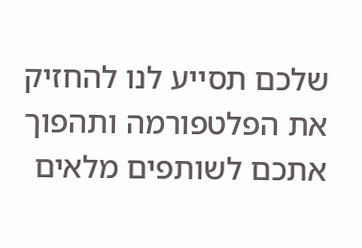שלכם תסייע לנו להחזיק את הפלטפורמה ותהפוך אתכם לשותפים מלאים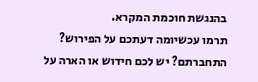בהנגשת חוכמת המקרא.
תרמו עכשיומה דעתכם על הפירוש?
התחברתם? יש לכם חידוש או הארה על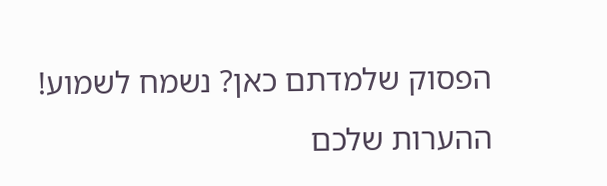הפסוק שלמדתם כאן? נשמח לשמוע!
ההערות שלכם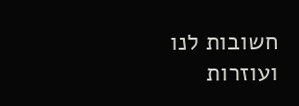חשובות לנו ועוזרות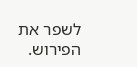לשפר את הפירוש.